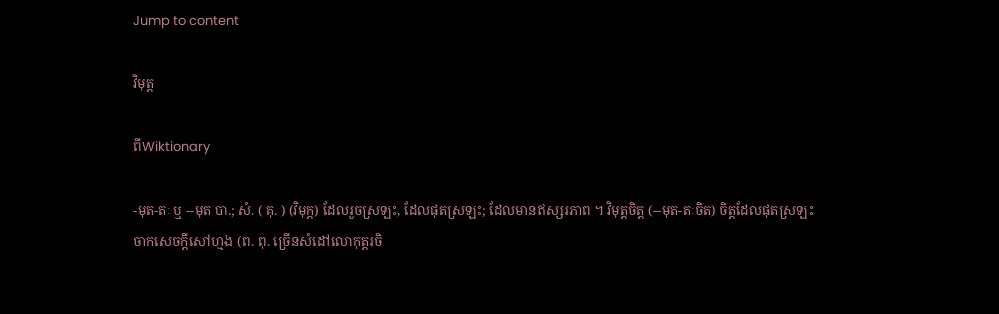Jump to content

វិមុត្ត

ពីWiktionary

-មុត-តៈ ឬ --មុត បា.; សំ. ( គុ. ) (វិមុក្ត) ដែលរួចស្រឡះ, ដែលផុតស្រឡះ; ដែលមានឥស្សរភាព ។ វិមុត្តចិត្ត (--មុត-តៈចិត) ចិត្តដែលផុតស្រឡះចាកសេចក្ដីសៅហ្មង (ព. ពុ. ច្រើនសំដៅលោកុត្តរចិ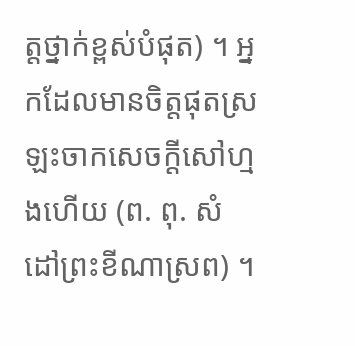ត្តថ្នាក់ខ្ពស់បំផុត) ។ អ្នកដែលមានចិត្តផុតស្រឡះចាកសេចក្ដីសៅហ្មងហើយ (ព. ពុ. សំដៅព្រះខីណាស្រព) ។